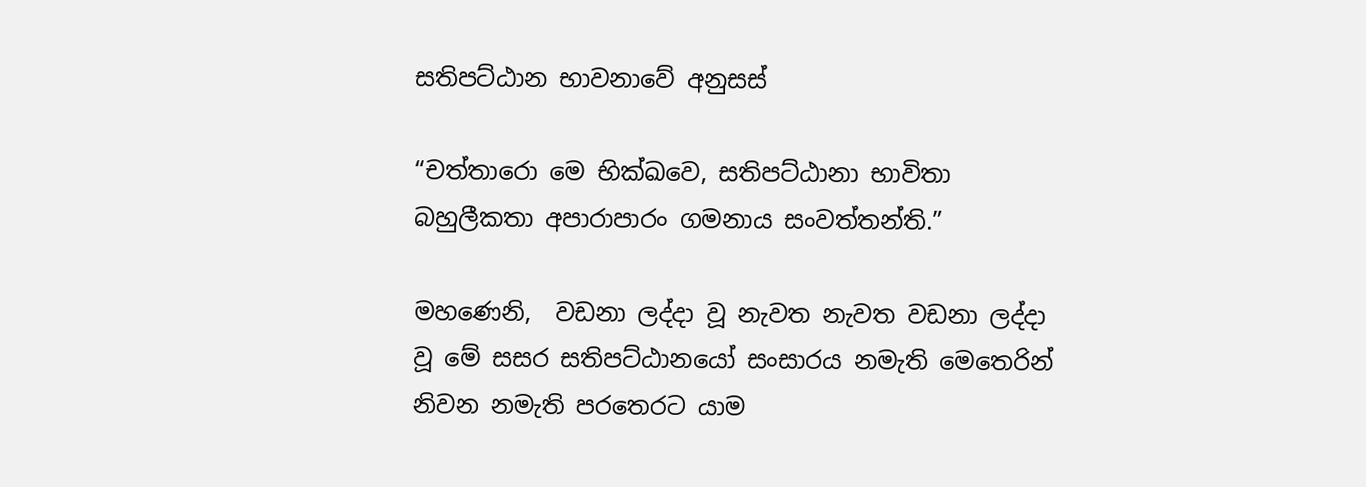සතිපට්ඨාන භාවනාවේ අනුසස්

“චත්තාරො මෙ භික්ඛවෙ, සතිපට්ඨානා භාවිතා බහුලීකතා අපාරාපාරං ගමනාය සංවත්තන්ති.”

මහණෙනි,  වඩනා ලද්දා වූ නැවත නැවත වඩනා ලද්දා වූ මේ සසර සතිපට්ඨානයෝ සංසාරය නමැති මෙතෙරින් නිවන නමැති පරතෙරට යාම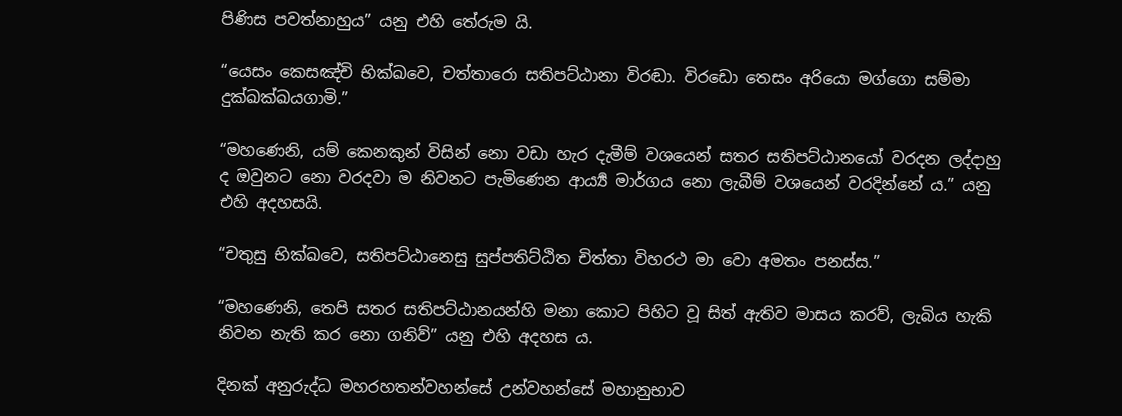පිණිස පවත්නාහුය” යනු එහි තේරුම යි.

“යෙසං කෙසඤ්චි භික්ඛවෙ, චත්තාරො සතිපට්ඨානා විරඬා. විර‍ඩො තෙසං අරියො මග්ගො සම්මා දුක්ඛක්ඛයගාමි.”

“මහණෙනි, යම් කෙනකුන් විසින් නො වඩා හැර දැමීම් වශයෙන් සතර සතිපට්ඨානයෝ වරදන ලද්දාහු ද ඔවුනට නො වරදවා ම නිවනට පැමිණෙන ආර්‍ය්‍ය මාර්ගය නො ලැබීම් වශයෙන් වරදින්නේ ය.” යනු එහි අදහසයි.

“චතුසු භික්ඛවෙ, සතිපට්ඨානෙසු සුප්පතිට්ඨිත චිත්තා විහරථ මා වො අමතං පනස්ස.”

“මහණෙනි, තෙපි සතර සතිපට්ඨානයන්හි මනා කොට පිහිට වූ සිත් ඇතිව මාසය කරව්, ලැබිය හැකි නිවන නැති කර නො ගනිව්” යනු එහි අදහස ය.

දිනක් අනුරුද්ධ මහරහතන්වහන්සේ උන්වහන්සේ මහානුභාව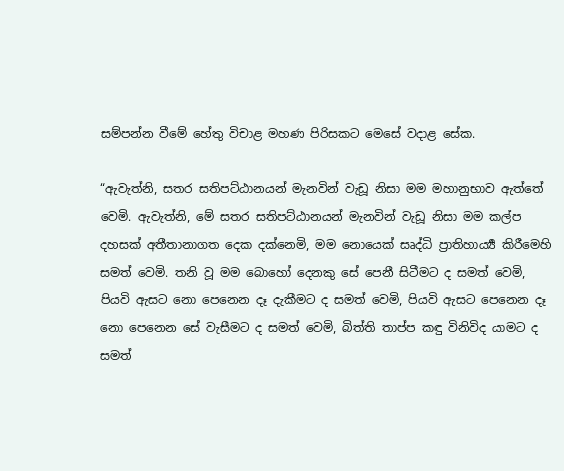සම්පන්න වීමේ හේතු විචාළ මහණ පිරිසකට මෙසේ වදාළ සේක.

“ඇවැත්නි, සතර සතිපට්ඨානයන් මැනවින් වැඩූ නිසා මම මහානුභාව ඇත්තේ වෙමි. ඇවැත්නි, මේ සතර සතිපට්ඨානයන් මැනවින් වැඩූ නිසා මම කල්ප දහසක් අතීතානාගත දෙක දක්නෙමි, මම නොයෙක් සෘද්ධි ප්‍රාතිහාර්‍ය්‍ය කිරීමෙහි සමත් වෙමි. තනි වූ මම බොහෝ දෙනකු සේ පෙනී සිටීමට ද සමත් වෙමි, පියවි ඇසට නො පෙනෙන දෑ දැකීමට ද සමත් වෙමි, පියවි ඇසට පෙනෙන දෑ නො පෙනෙන සේ වැසීමට ද සමත් වෙමි, බිත්ති තාප්ප කඳු විනිවිද යාමට ද සමත්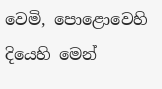වෙමි, පොළොවෙහි දියෙහි මෙන්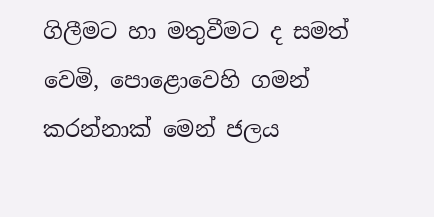ගිලීමට හා මතුවීමට ද සමත් වෙමි, පොළොවෙහි ගමන් කරන්නාක් මෙන් ජලය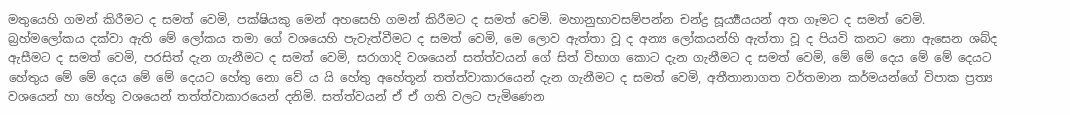මතුයෙහි ගමන් කිරීමට ද සමත් වෙමි, පක්ෂියකු මෙන් අහසෙහි ගමන් කිරීමට ද සමත් වෙමි. මහානුභාවසම්පන්න චන්ද්‍ර‍ සූර්‍ය්‍යයයන් අත ගෑමට ද සමත් වෙමි. බ්‍ර‍හ්මලෝකය දක්වා ඇති මේ ලෝකය තමා ගේ වශයෙහි පැවැත්වීමට ද සමත් වෙමි, මෙ ලොව ඇත්තා වූ ද අන්‍ය ලෝකයන්හි ඇත්තා වූ ද පියවි කනට නො ඇසෙන ශබ්ද ඇසීමට ද සමත් වෙමි, පරසිත් දැන ගැනීමට ද සමත් වෙමි, සරාගාදි වශයෙන් සත්ත්වයන් ගේ සිත් විභාග කොට දැන ගැනීමට ද සමත් වෙමි, මේ මේ දෙය මේ මේ දෙයට හේතුය මේ මේ දෙය මේ මේ දෙයට හේතු නො වේ ය යි හේතු අහේතූන් තත්ත්වාකාරයෙන් දැන ගැනීමට ද සමත් වෙමි, අතීතානාගත වර්තමාන කර්මයන්ගේ විපාක ප්‍ර‍ත්‍ය වශයෙන් හා හේතු වශයෙන් තත්ත්වාකාරයෙන් දනිමි. සත්ත්වයන් ඒ ඒ ගති වලට පැමිණෙන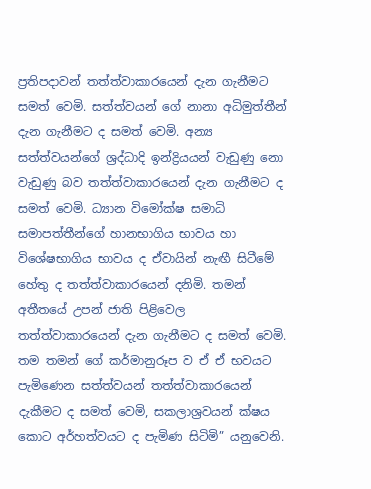ප්‍ර‍තිපදාවන් තත්ත්වාකාරයෙන් දැන ගැනීමට සමත් වෙමි. සත්ත්වයන් ගේ නානා අධිමුත්තීන් දැන ගැනීමට ද සමත් වෙමි. අන්‍ය සත්ත්වයන්ගේ ශ්‍රද්ධාදි ඉන්ද්‍රියයන් වැඩුණු නො වැඩුණු බව තත්ත්වාකාරයෙන් දැන ගැනීමට ද සමත් වෙමි. ධ්‍යාන විමෝක්ෂ සමාධි සමාපත්තීන්ගේ හානභාගිය භාවය හා විශේෂභාගිය භාවය ද ඒවායින් නැඟී සිටීමේ හේතු ද තත්ත්වාකාරයෙන් දනිමි. තමන් අතීතයේ උපන් ජාති පිළිවෙල තත්ත්වාකාරයෙන් දැන ගැනීමට ද සමත් වෙමි. තම තමන් ගේ කර්මානුරූප ව ඒ ඒ භවයට පැමිණෙන සත්ත්වයන් තත්ත්වාකාරයෙන් දැකීමට ද සමත් වෙමි, සකලාශ්‍ර‍වයන් ක්ෂය කොට අර්හත්වයට ද පැමිණ සිටිමි” යනුවෙනි.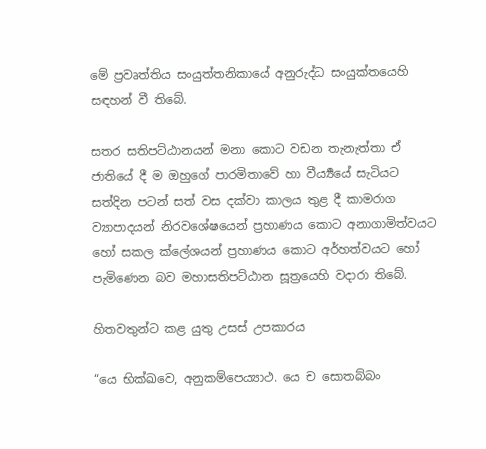මේ ප්‍ර‍වෘත්තිය සංයුත්තනිකායේ අනුරුද්ධ සංයුක්තයෙහි සඳහන් වී තිබේ.

සතර සතිපට්ඨානයන් මනා කොට වඩන තැනැත්තා ඒ ජාතියේ දී ම ඔහුගේ පාරමිතාවේ හා වීර්‍ය්‍යයේ සැටියට සත්දින පටන් සත් වස දක්වා කාලය තුළ දී කාමරාග ව්‍යාපාදයන් නිරවශේෂයෙන් ප්‍ර‍හාණය කොට අනාගාමිත්වයට හෝ සකල ක්ලේශයන් ප්‍ර‍හාණය කොට අර්හත්වයට හෝ පැමිණෙන බව මහාසතිපට්ඨාන සූත්‍රයෙහි වදාරා තිබේ.

හිතවතුන්ට කළ යුතු උසස් උපකාරය

“යෙ භික්ඛවෙ, අනුකම්පෙය්‍යාථ. යෙ ච සොතබ්බං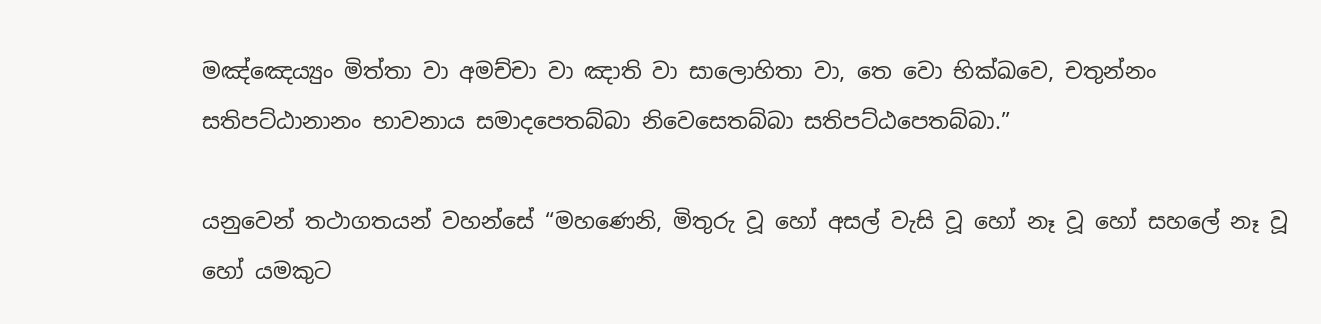මඤ්ඤෙය්‍යුං මිත්තා වා අමච්චා වා ඤාති වා සාලොහිතා වා, තෙ වො භික්ඛවෙ, චතුන්නං සතිපට්ඨානානං භාවනාය සමාදපෙතබ්බා නිවෙසෙතබ්බා සතිපට්ඨපෙතබ්බා.”

යනුවෙන් තථාගතයන් වහන්සේ “මහණෙනි, මිතුරු වූ හෝ අසල් වැසි වූ හෝ නෑ වූ හෝ සහලේ නෑ වූ හෝ යමකුට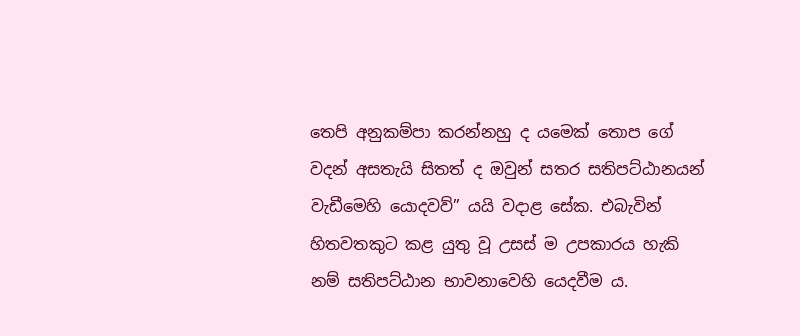තෙපි අනුකම්පා කරන්නහු ද යමෙක් තොප ගේ වදන් අසතැයි සිතත් ද ඔවුන් සතර සතිපට්ඨානයන් වැඩීමෙහි යොදවව්” යයි වදාළ සේක. එබැවින් හිතවතකුට කළ යුතු වූ උසස් ම උපකාරය හැකි නම් සතිපට්ඨාන භාවනාවෙහි යෙදවීම ය.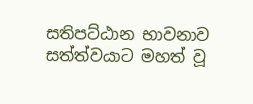සතිපට්ඨාන භාවනාව සත්ත්වයාට මහත් වූ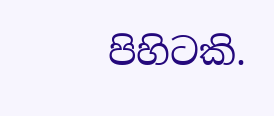පිහිටකි.